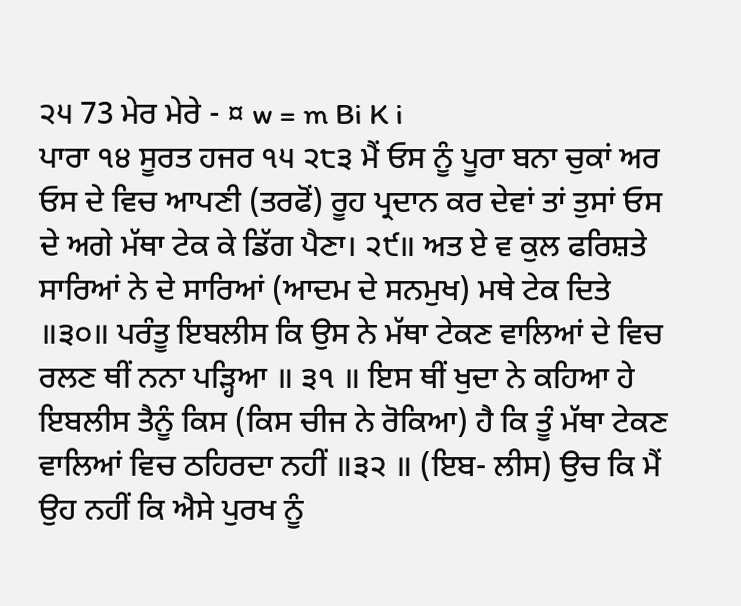੨੫ 73 ਮੇਰ ਮੇਰੇ - ¤ w = m Bi K i
ਪਾਰਾ ੧੪ ਸੂਰਤ ਹਜਰ ੧੫ ੨੮੩ ਮੈਂ ਓਸ ਨੂੰ ਪੂਰਾ ਬਨਾ ਚੁਕਾਂ ਅਰ ਓਸ ਦੇ ਵਿਚ ਆਪਣੀ (ਤਰਫੋਂ) ਰੂਹ ਪ੍ਰਦਾਨ ਕਰ ਦੇਵਾਂ ਤਾਂ ਤੁਸਾਂ ਓਸ ਦੇ ਅਗੇ ਮੱਥਾ ਟੇਕ ਕੇ ਡਿੱਗ ਪੈਣਾ। ੨੯॥ ਅਤ ਏ ਵ ਕੁਲ ਫਰਿਸ਼ਤੇ ਸਾਰਿਆਂ ਨੇ ਦੇ ਸਾਰਿਆਂ (ਆਦਮ ਦੇ ਸਨਮੁਖ) ਮਥੇ ਟੇਕ ਦਿਤੇ ॥੩੦॥ ਪਰੰਤੂ ਇਬਲੀਸ ਕਿ ਉਸ ਨੇ ਮੱਥਾ ਟੇਕਣ ਵਾਲਿਆਂ ਦੇ ਵਿਚ ਰਲਣ ਥੀਂ ਨਨਾ ਪੜ੍ਹਿਆ ॥ ੩੧ ॥ ਇਸ ਥੀਂ ਖੁਦਾ ਨੇ ਕਹਿਆ ਹੇ ਇਬਲੀਸ ਤੈਨੂੰ ਕਿਸ (ਕਿਸ ਚੀਜ ਨੇ ਰੋਕਿਆ) ਹੈ ਕਿ ਤੂੰ ਮੱਥਾ ਟੇਕਣ ਵਾਲਿਆਂ ਵਿਚ ਠਹਿਰਦਾ ਨਹੀਂ ॥੩੨ ॥ (ਇਬ- ਲੀਸ) ਉਚ ਕਿ ਮੈਂ ਉਹ ਨਹੀਂ ਕਿ ਐਸੇ ਪੁਰਖ ਨੂੰ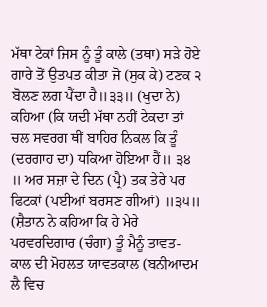ਮੱਥਾ ਟੇਕਾਂ ਜਿਸ ਨੂੰ ਤੂੰ ਕਾਲੇ (ਤਥਾ) ਸੜੇ ਹੋਏ ਗਾਰੇ ਤੋਂ ਉਤਪਤ ਕੀਤਾ ਜੋ (ਸੁਕ ਕੇ) ਟਣਕ ੨ ਬੋਲਣ ਲਗ ਪੈਂਦਾ ਹੈ॥੩੩॥ (ਖੁਦਾ ਨੇ) ਕਹਿਆ (ਕਿ ਯਦੀ ਮੱਥਾ ਨਹੀਂ ਟੇਕਦਾ ਤਾਂ ਚਲ ਸਵਰਗ ਥੀਂ ਬਾਹਿਰ ਨਿਕਲ ਕਿ ਤੂੰ (ਦਰਗਾਹ ਦਾ) ਧਕਿਆ ਹੋਇਆ ਹੈਂ॥ ੩੪ ॥ ਅਰ ਸਜ਼ਾ ਦੇ ਦਿਨ (ਪ੍ਰੈ) ਤਕ ਤੇਰੇ ਪਰ ਫਿਟਕਾਂ (ਪਈਆਂ ਬਰਸਣ ਗੀਆਂ) ॥੩੫॥ (ਸ਼ੈਤਾਨ ਨੇ ਕਹਿਆ ਕਿ ਹੇ ਮੇਰੇ ਪਰਵਰਦਿਗਾਰ (ਚੰਗਾ) ਤੂੰ ਮੈਨੂੰ ਤਾਵਤ- ਕਾਲ ਦੀ ਮੋਹਲਤ ਯਾਵਤਕਾਲ (ਬਨੀਆਦਮ ਲੈ ਵਿਚ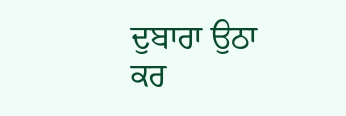ਦੁਬਾਰਾ ਉਠਾ ਕਰ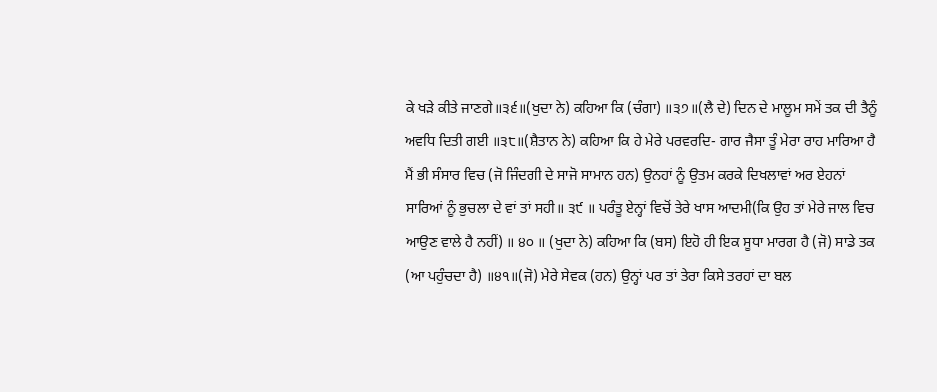ਕੇ ਖੜੇ ਕੀਤੇ ਜਾਣਗੇ॥੩੬॥(ਖੁਦਾ ਨੇ) ਕਹਿਆ ਕਿ (ਚੰਗਾ) ॥੩੭॥(ਲੈ ਦੇ) ਦਿਨ ਦੇ ਮਾਲੂਮ ਸਮੇਂ ਤਕ ਦੀ ਤੈਨੂੰ ਅਵਧਿ ਦਿਤੀ ਗਈ ॥੩੮॥(ਸ਼ੈਤਾਨ ਨੇ) ਕਹਿਆ ਕਿ ਹੇ ਮੇਰੇ ਪਰਵਰਦਿ- ਗਾਰ ਜੈਸਾ ਤੂੰ ਮੇਰਾ ਰਾਹ ਮਾਰਿਆ ਹੈ ਮੈਂ ਭੀ ਸੰਸਾਰ ਵਿਚ (ਜੋ ਜਿੰਦਗੀ ਦੇ ਸਾਜੋ ਸਾਮਾਨ ਹਨ) ਉਨਹਾਂ ਨੂੰ ਉਤਮ ਕਰਕੇ ਦਿਖਲਾਵਾਂ ਅਰ ਏਹਨਾਂ ਸਾਰਿਆਂ ਨੂੰ ਭੁਚਲਾ ਦੇ ਵਾਂ ਤਾਂ ਸਹੀ॥ ੩੯ ॥ ਪਰੰਤੂ ਏਨ੍ਹਾਂ ਵਿਚੋਂ ਤੇਰੇ ਖਾਸ ਆਦਮੀ(ਕਿ ਉਹ ਤਾਂ ਮੇਰੇ ਜਾਲ ਵਿਚ ਆਉਣ ਵਾਲੇ ਹੈ ਨਹੀਂ) ॥ ੪੦ ॥ (ਖੁਦਾ ਨੇ) ਕਹਿਆ ਕਿ (ਬਸ) ਇਹੋ ਹੀ ਇਕ ਸੂਧਾ ਮਾਰਗ ਹੈ (ਜੋ) ਸਾਡੇ ਤਕ (ਆ ਪਹੁੰਚਦਾ ਹੈ) ॥੪੧॥(ਜੋ) ਮੇਰੇ ਸੇਵਕ (ਹਨ) ਉਨ੍ਹਾਂ ਪਰ ਤਾਂ ਤੇਰਾ ਕਿਸੇ ਤਰਹਾਂ ਦਾ ਬਲ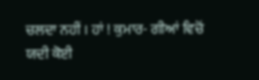ਚਲਦਾ ਨਹੀਂ । ਹਾਂ ! ਕੁਮਾਰ- ਗੀਆਂ ਵਿਚੋਂ ਯਦੀ ਕੋਈ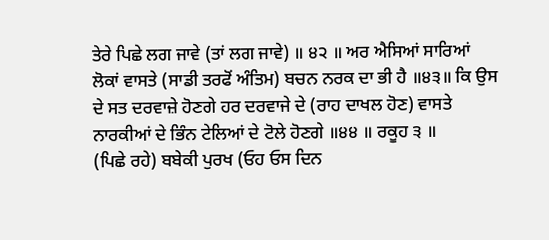ਤੇਰੇ ਪਿਛੇ ਲਗ ਜਾਵੇ (ਤਾਂ ਲਗ ਜਾਵੇ) ॥ ੪੨ ॥ ਅਰ ਐਸਿਆਂ ਸਾਰਿਆਂ ਲੋਕਾਂ ਵਾਸਤੇ (ਸਾਡੀ ਤਰਫੋਂ ਅੰਤਿਮ) ਬਚਨ ਨਰਕ ਦਾ ਭੀ ਹੈ ॥੪੩॥ ਕਿ ਉਸ ਦੇ ਸਤ ਦਰਵਾਜ਼ੇ ਹੋਣਗੇ ਹਰ ਦਰਵਾਜੇ ਦੇ (ਰਾਹ ਦਾਖਲ ਹੋਣ) ਵਾਸਤੇ ਨਾਰਕੀਆਂ ਦੇ ਭਿੰਨ ਟੇਲਿਆਂ ਦੇ ਟੋਲੇ ਹੋਣਗੇ ॥੪੪ ॥ ਰਕੂਹ ੩ ॥
(ਪਿਛੇ ਰਹੇ) ਬਬੇਕੀ ਪੁਰਖ (ਓਹ ਓਸ ਦਿਨ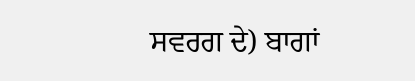ਸਵਰਗ ਦੇ) ਬਾਗਾਂ